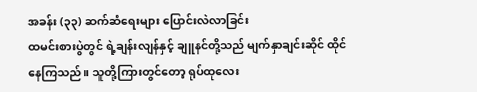အခန်း (၃၃) ဆက်ဆံရေးများ ပြောင်းလဲလာခြင်း
ထမင်းစားပွဲတွင် ရဲ့ချန်းလျန်နှင့် ချူနင်တို့သည် မျက်နှာချင်းဆိုင် ထိုင်နေကြသည်။ သူတို့ကြားတွင်တော့ ရုပ်ထုလေး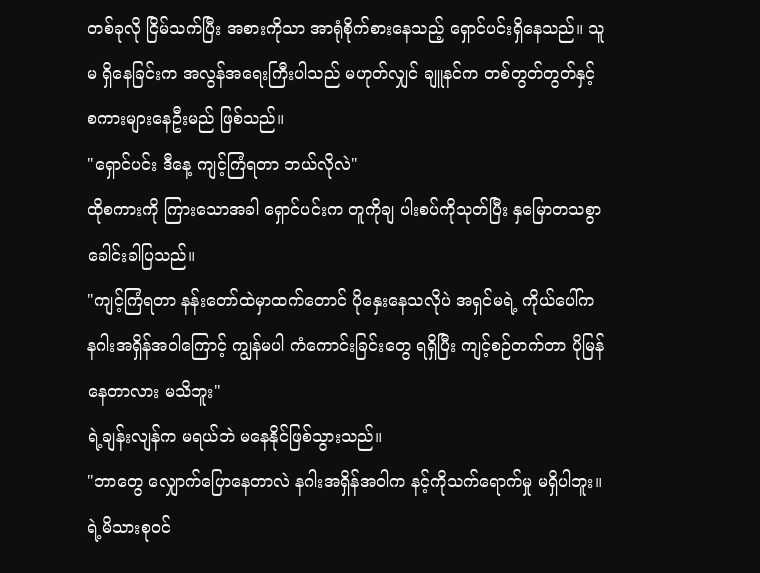တစ်ခုလို ငြိမ်သက်ပြီး အစားကိုသာ အာရုံစိုက်စားနေသည့် ရှောင်ပင်းရှိနေသည်။ သူမ ရှိနေခြင်းက အလွန်အရေးကြီးပါသည် မဟုတ်လျှင် ချူနင်က တစ်တွတ်တွတ်နှင့် စကားများနေဦးမည် ဖြစ်သည်။
"ရှောင်ပင်း ဒီနေ့ ကျင့်ကြံရတာ ဘယ်လိုလဲ"
ထိုစကားကို ကြားသောအခါ ရှောင်ပင်းက တူကိုချ ပါးစပ်ကိုသုတ်ပြီး နှမြောတသစွာ ခေါင်းခါပြသည်။
"ကျင့်ကြံရတာ နန်းတော်ထဲမှာထက်တောင် ပိုနှေးနေသလိုပဲ အရှင်မရဲ့ ကိုယ်ပေါ်က နဂါးအရှိန်အဝါကြောင့် ကျွန်မပါ ကံကောင်းခြင်းတွေ ရရှိပြီး ကျင့်စဉ်တက်တာ ပိုမြန်နေတာလား မသိဘူး"
ရဲ့ချန်းလျန်က မရယ်ဘဲ မနေနိုင်ဖြစ်သွားသည်။
"ဘာတွေ လျှောက်ပြောနေတာလဲ နဂါးအရှိန်အဝါက နင့်ကိုသက်ရောက်မှု မရှိပါဘူး။ ရဲ့မိသားစုဝင်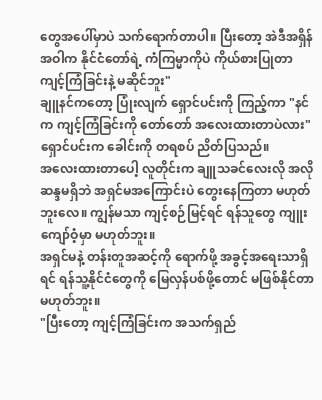တွေအပေါ်မှာပဲ သက်ရောက်တာပါ။ ပြီးတော့ အဲဒီအရှိန်အဝါက နိုင်ငံတော်ရဲ့ ကံကြမ္မာကိုပဲ ကိုယ်စားပြုတာ ကျင့်ကြံခြင်းနဲ့ မဆိုင်ဘူး"
ချူနင်ကတော့ ပြုံးလျက် ရှောင်ပင်းကို ကြည့်ကာ "နင်က ကျင့်ကြံခြင်းကို တော်တော် အလေးထားတာပဲလား"
ရှောင်ပင်းက ခေါင်းကို တရစပ် ညိတ်ပြသည်။
အလေးထားတာပေါ့ လူတိုင်းက ချူသခင်လေးလို အလိုဆန္ဒမရှိဘဲ အရှင်မအကြောင်းပဲ တွေးနေကြတာ မဟုတ်ဘူးလေ။ ကျွန်မသာ ကျင့်စဉ်မြင့်ရင် ရန်သူတွေ ကျူးကျော်ဝံ့မှာ မဟုတ်ဘူး။
အရှင်မနဲ့ တန်းတူအဆင့်ကို ရောက်ဖို့ အခွင့်အရေးသာရှိရင် ရန်သူ့နိုင်ငံတွေကို မြေလှန်ပစ်ဖို့တောင် မဖြစ်နိုင်တာ မဟုတ်ဘူး။
"ပြီးတော့ ကျင့်ကြံခြင်းက အသက်ရှည်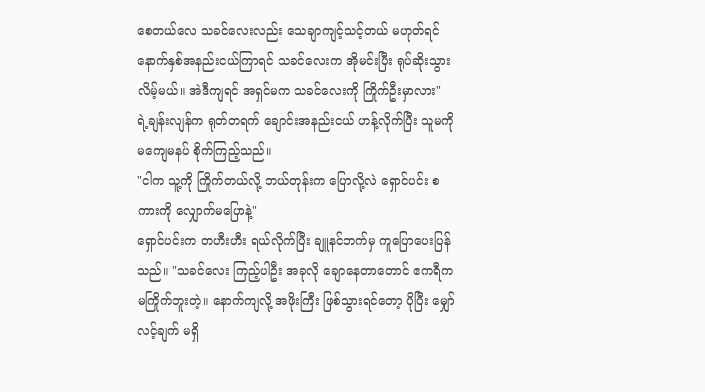စေတယ်လေ သခင်လေးလည်း သေချာကျင့်သင့်တယ် မဟုတ်ရင် နောက်နှစ်အနည်းငယ်ကြာရင် သခင်လေးက အိုမင်းပြီး ရုပ်ဆိုးသွားလိမ့်မယ်။ အဲဒီကျရင် အရှင်မက သခင်လေးကို ကြိုက်ဦးမှာလား"
ရဲ့ချန်းလျန်က ရုတ်တရက် ချောင်းအနည်းငယ် ဟန့်လိုက်ပြီး သူမကို မကျေမနပ် စိုက်ကြည့်သည်။
"ငါက သူ့ကို ကြိုက်တယ်လို့ ဘယ်တုန်းက ပြောလို့လဲ ရှောင်ပင်း စကားကို လျှောက်မပြောနဲ့"
ရှောင်ပင်းက တဟီးဟီး ရယ်လိုက်ပြီး ချူနင်ဘက်မှ ကူပြောပေးပြန်သည်။ "သခင်လေး ကြည့်ပါဦး အခုလို ချောနေတာတောင် ဧကရီက မကြိုက်ဘူးတဲ့။ နောက်ကျလို့ အဖိုးကြီး ဖြစ်သွားရင်တော့ ပိုပြီး မျှော်လင့်ချက် မရှိ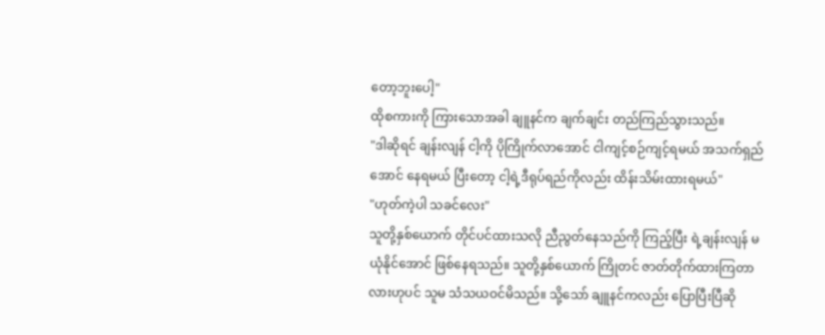တော့ဘူးပေါ့"
ထိုစကားကို ကြားသောအခါ ချူနင်က ချက်ချင်း တည်ကြည်သွားသည်။
"ဒါဆိုရင် ချန်းလျန် ငါ့ကို ပိုကြိုက်လာအောင် ငါကျင့်စဉ်ကျင့်ရမယ် အသက်ရှည်အောင် နေရမယ် ပြီးတော့ ငါ့ရဲ့ဒီရုပ်ရည်ကိုလည်း ထိန်းသိမ်းထားရမယ်"
"ဟုတ်ကဲ့ပါ သခင်လေး"
သူတို့နှစ်ယောက် တိုင်ပင်ထားသလို ညီညွတ်နေသည်ကို ကြည့်ပြီး ရဲ့ချန်းလျန် မယုံနိုင်အောင် ဖြစ်နေရသည်။ သူတို့နှစ်ယောက် ကြိုတင် ဇာတ်တိုက်ထားကြတာလားဟုပင် သူမ သံသယဝင်မိသည်။ သို့သော် ချူနင်ကလည်း ပြောပြီးပြီဆို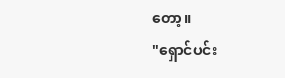တော့။
"ရှောင်ပင်း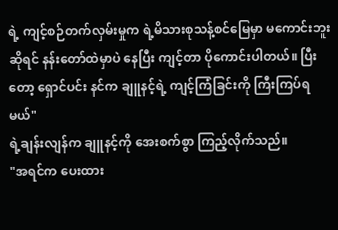ရဲ့ ကျင့်စဉ်တက်လှမ်းမှုက ရဲ့မိသားစုသန့်စင်မြေမှာ မကောင်းဘူးဆိုရင် နန်းတော်ထဲမှာပဲ နေပြီး ကျင့်တာ ပိုကောင်းပါတယ်။ ပြီးတော့ ရှောင်ပင်း နင်က ချူနင့်ရဲ့ ကျင့်ကြံခြင်းကို ကြီးကြပ်ရမယ်"
ရဲ့ချန်းလျန်က ချူနင့်ကို အေးစက်စွာ ကြည့်လိုက်သည်။
"အရင်က ပေးထား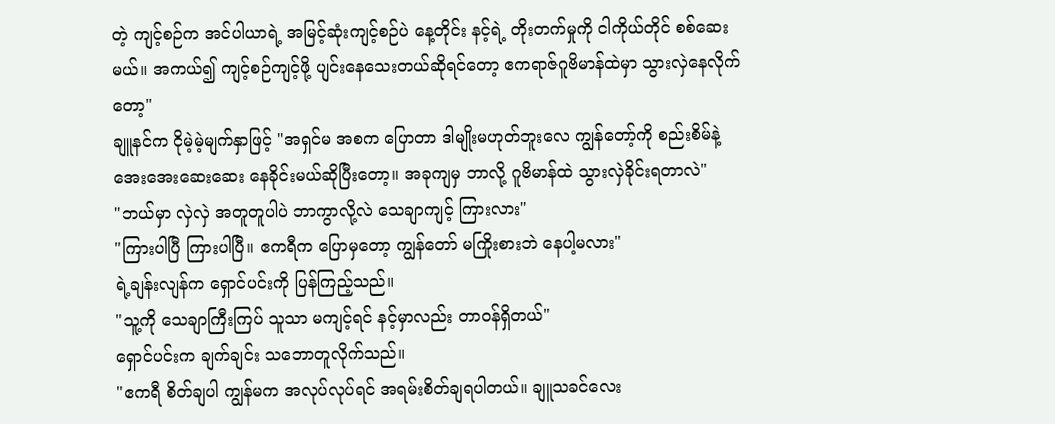တဲ့ ကျင့်စဉ်က အင်ပါယာရဲ့ အမြင့်ဆုံးကျင့်စဉ်ပဲ နေ့တိုင်း နင့်ရဲ့ တိုးတက်မှုကို ငါကိုယ်တိုင် စစ်ဆေးမယ်။ အကယ်၍ ကျင့်စဉ်ကျင့်ဖို့ ပျင်းနေသေးတယ်ဆိုရင်တော့ ဧကရာဇ်ဂူဗိမာန်ထဲမှာ သွားလှဲနေလိုက်တော့"
ချူနင်က ငိုမဲ့မဲ့မျက်နှာဖြင့် "အရှင်မ အစက ပြောတာ ဒါမျိုးမဟုတ်ဘူးလေ ကျွန်တော့်ကို စည်းစိမ်နဲ့ အေးအေးဆေးဆေး နေခိုင်းမယ်ဆိုပြီးတော့။ အခုကျမှ ဘာလို့ ဂူဗိမာန်ထဲ သွားလှဲခိုင်းရတာလဲ"
"ဘယ်မှာ လှဲလှဲ အတူတူပါပဲ ဘာကွာလို့လဲ သေချာကျင့် ကြားလား"
"ကြားပါပြီ ကြားပါပြီ။ ဧကရီက ပြောမှတော့ ကျွန်တော် မကြိုးစားဘဲ နေပါ့မလား"
ရဲ့ချန်းလျန်က ရှောင်ပင်းကို ပြန်ကြည့်သည်။
"သူ့ကို သေချာကြီးကြပ် သူသာ မကျင့်ရင် နင့်မှာလည်း တာဝန်ရှိတယ်"
ရှောင်ပင်းက ချက်ချင်း သဘောတူလိုက်သည်။
"ဧကရီ စိတ်ချပါ ကျွန်မက အလုပ်လုပ်ရင် အရမ်းစိတ်ချရပါတယ်။ ချူသခင်လေး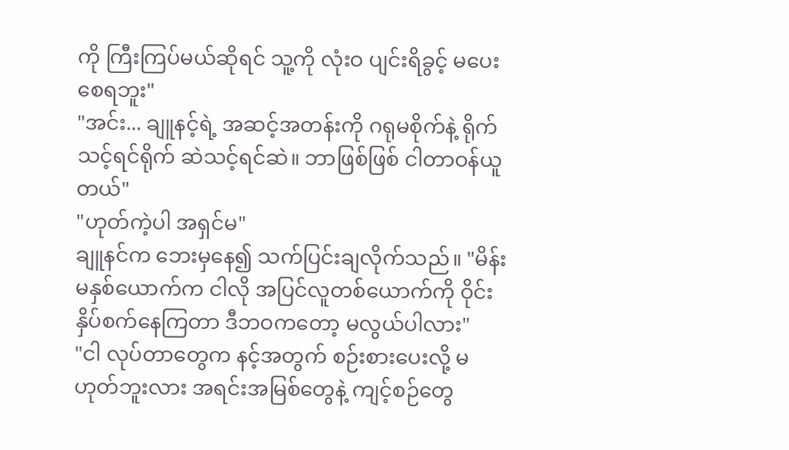ကို ကြီးကြပ်မယ်ဆိုရင် သူ့ကို လုံးဝ ပျင်းရိခွင့် မပေးစေရဘူး"
"အင်း... ချူနင့်ရဲ့ အဆင့်အတန်းကို ဂရုမစိုက်နဲ့ ရိုက်သင့်ရင်ရိုက် ဆဲသင့်ရင်ဆဲ။ ဘာဖြစ်ဖြစ် ငါတာဝန်ယူတယ်"
"ဟုတ်ကဲ့ပါ အရှင်မ"
ချူနင်က ဘေးမှနေ၍ သက်ပြင်းချလိုက်သည်။ "မိန်းမနှစ်ယောက်က ငါလို အပြင်လူတစ်ယောက်ကို ဝိုင်းနှိပ်စက်နေကြတာ ဒီဘဝကတော့ မလွယ်ပါလား"
"ငါ လုပ်တာတွေက နင့်အတွက် စဉ်းစားပေးလို့ မဟုတ်ဘူးလား အရင်းအမြစ်တွေနဲ့ ကျင့်စဉ်တွေ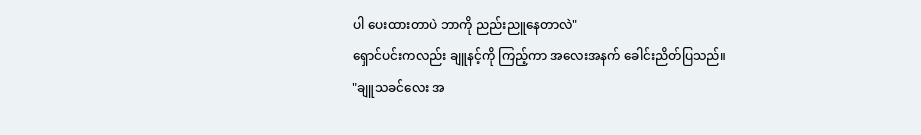ပါ ပေးထားတာပဲ ဘာကို ညည်းညူနေတာလဲ"
ရှောင်ပင်းကလည်း ချူနင့်ကို ကြည့်ကာ အလေးအနက် ခေါင်းညိတ်ပြသည်။
"ချူသခင်လေး အ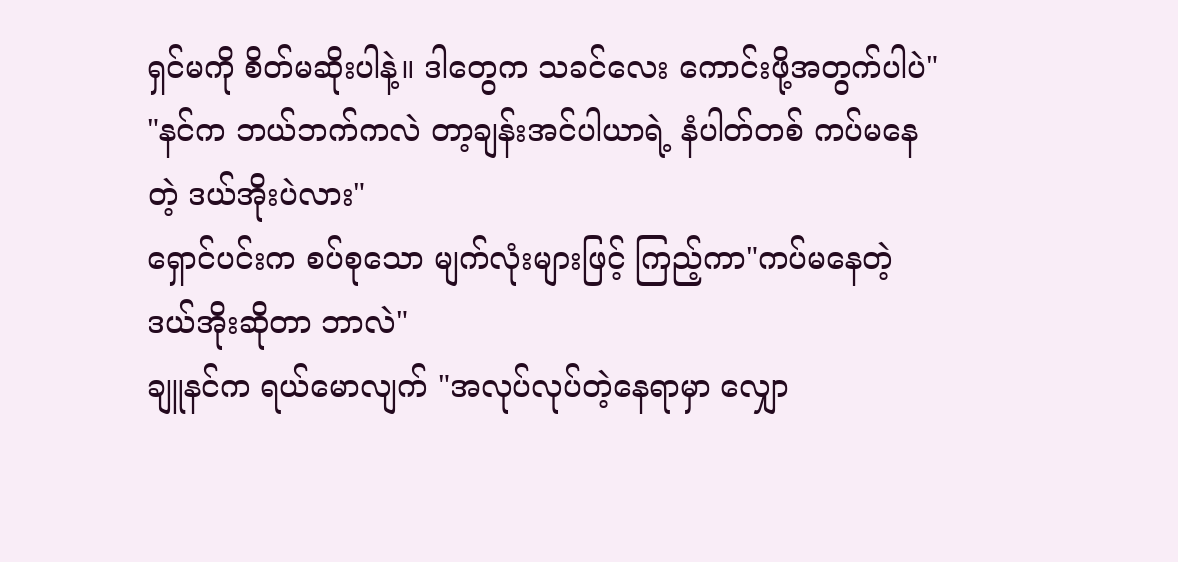ရှင်မကို စိတ်မဆိုးပါနဲ့။ ဒါတွေက သခင်လေး ကောင်းဖို့အတွက်ပါပဲ"
"နင်က ဘယ်ဘက်ကလဲ တာ့ချန်းအင်ပါယာရဲ့ နံပါတ်တစ် ကပ်မနေတဲ့ ဒယ်အိုးပဲလား"
ရှောင်ပင်းက စပ်စုသော မျက်လုံးများဖြင့် ကြည့်ကာ"ကပ်မနေတဲ့ ဒယ်အိုးဆိုတာ ဘာလဲ"
ချူနင်က ရယ်မောလျက် "အလုပ်လုပ်တဲ့နေရာမှာ လျှော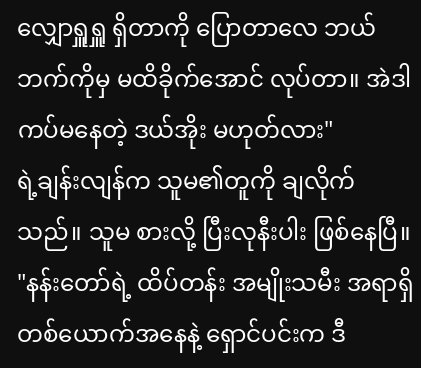လျှောရှူရှူ ရှိတာကို ပြောတာလေ ဘယ်ဘက်ကိုမှ မထိခိုက်အောင် လုပ်တာ။ အဲဒါ ကပ်မနေတဲ့ ဒယ်အိုး မဟုတ်လား"
ရဲ့ချန်းလျန်က သူမ၏တူကို ချလိုက်သည်။ သူမ စားလို့ ပြီးလုနီးပါး ဖြစ်နေပြီ။
"နန်းတော်ရဲ့ ထိပ်တန်း အမျိုးသမီး အရာရှိတစ်ယောက်အနေနဲ့ ရှောင်ပင်းက ဒီ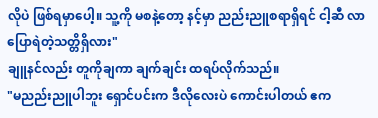လိုပဲ ဖြစ်ရမှာပေါ့။ သူ့ကို မစနဲ့တော့ နင့်မှာ ညည်းညူစရာရှိရင် ငါ့ဆီ လာပြောရဲတဲ့သတ္တိရှိလား"
ချူနင်လည်း တူကိုချကာ ချက်ချင်း ထရပ်လိုက်သည်။
"မညည်းညူပါဘူး ရှောင်ပင်းက ဒီလိုလေးပဲ ကောင်းပါတယ် ဧက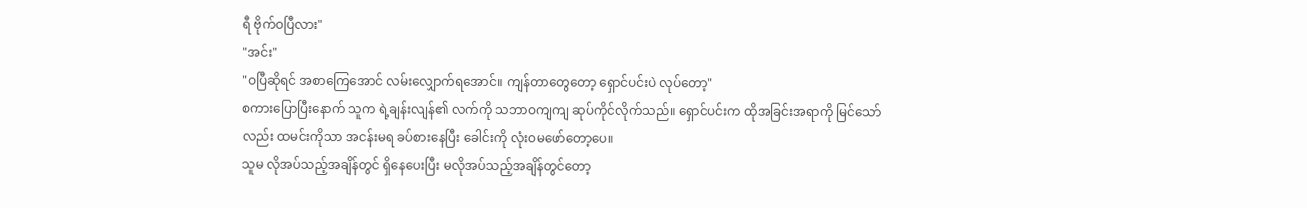ရီ ဗိုက်ဝပြီလား"
"အင်း"
"ဝပြီဆိုရင် အစာကြေအောင် လမ်းလျှောက်ရအောင်။ ကျန်တာတွေတော့ ရှောင်ပင်းပဲ လုပ်တော့"
စကားပြောပြီးနောက် သူက ရဲ့ချန်းလျန်၏ လက်ကို သဘာဝကျကျ ဆုပ်ကိုင်လိုက်သည်။ ရှောင်ပင်းက ထိုအခြင်းအရာကို မြင်သော်လည်း ထမင်းကိုသာ အငန်းမရ ခပ်စားနေပြီး ခေါင်းကို လုံးဝမဖော်တော့ပေ။
သူမ လိုအပ်သည့်အချိန်တွင် ရှိနေပေးပြီး မလိုအပ်သည့်အချိန်တွင်တော့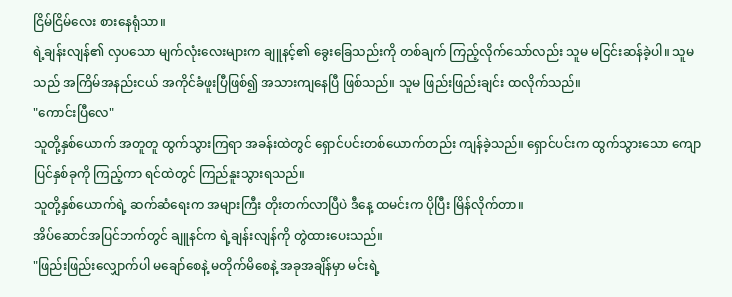ငြိမ်ငြိမ်လေး စားနေရုံသာ။
ရဲ့ချန်းလျန်၏ လှပသော မျက်လုံးလေးများက ချူနင့်၏ ခွေးခြေသည်းကို တစ်ချက် ကြည့်လိုက်သော်လည်း သူမ မငြင်းဆန်ခဲ့ပါ။ သူမသည် အကြိမ်အနည်းငယ် အကိုင်ခံဖူးပြီဖြစ်၍ အသားကျနေပြီ ဖြစ်သည်။ သူမ ဖြည်းဖြည်းချင်း ထလိုက်သည်။
"ကောင်းပြီလေ"
သူတို့နှစ်ယောက် အတူတူ ထွက်သွားကြရာ အခန်းထဲတွင် ရှောင်ပင်းတစ်ယောက်တည်း ကျန်ခဲ့သည်။ ရှောင်ပင်းက ထွက်သွားသော ကျောပြင်နှစ်ခုကို ကြည့်ကာ ရင်ထဲတွင် ကြည်နူးသွားရသည်။
သူတို့နှစ်ယောက်ရဲ့ ဆက်ဆံရေးက အများကြီး တိုးတက်လာပြီပဲ ဒီနေ့ ထမင်းက ပိုပြီး မြိန်လိုက်တာ။
အိပ်ဆောင်အပြင်ဘက်တွင် ချူနင်က ရဲ့ချန်းလျန်ကို တွဲထားပေးသည်။
"ဖြည်းဖြည်းလျှောက်ပါ မချော်စေနဲ့ မတိုက်မိစေနဲ့ အခုအချိန်မှာ မင်းရဲ့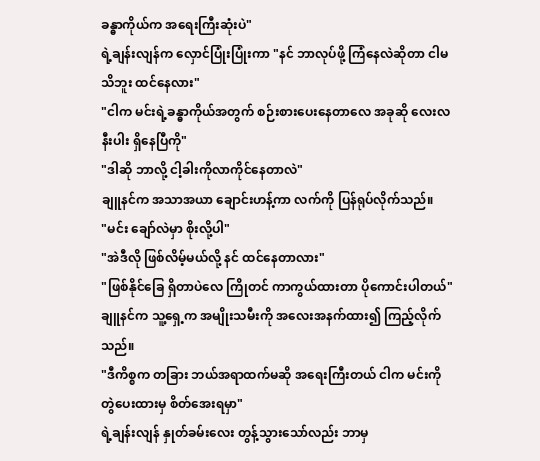ခန္ဓာကိုယ်က အရေးကြီးဆုံးပဲ"
ရဲ့ချန်းလျန်က လှောင်ပြုံးပြုံးကာ "နင် ဘာလုပ်ဖို့ ကြံနေလဲဆိုတာ ငါမသိဘူး ထင်နေလား"
"ငါက မင်းရဲ့ခန္ဓာကိုယ်အတွက် စဉ်းစားပေးနေတာလေ အခုဆို လေးလနီးပါး ရှိနေပြီကို"
"ဒါဆို ဘာလို့ ငါ့ခါးကိုလာကိုင်နေတာလဲ"
ချူနင်က အသာအယာ ချောင်းဟန့်ကာ လက်ကို ပြန်ရုပ်လိုက်သည်။
"မင်း ချော်လဲမှာ စိုးလို့ပါ"
"အဲဒီလို ဖြစ်လိမ့်မယ်လို့ နင် ထင်နေတာလား"
"ဖြစ်နိုင်ခြေ ရှိတာပဲလေ ကြိုတင် ကာကွယ်ထားတာ ပိုကောင်းပါတယ်"
ချူနင်က သူ့ရှေ့က အမျိုးသမီးကို အလေးအနက်ထား၍ ကြည့်လိုက်သည်။
"ဒီကိစ္စက တခြား ဘယ်အရာထက်မဆို အရေးကြီးတယ် ငါက မင်းကို တွဲပေးထားမှ စိတ်အေးရမှာ"
ရဲ့ချန်းလျန် နှုတ်ခမ်းလေး တွန့်သွားသော်လည်း ဘာမှ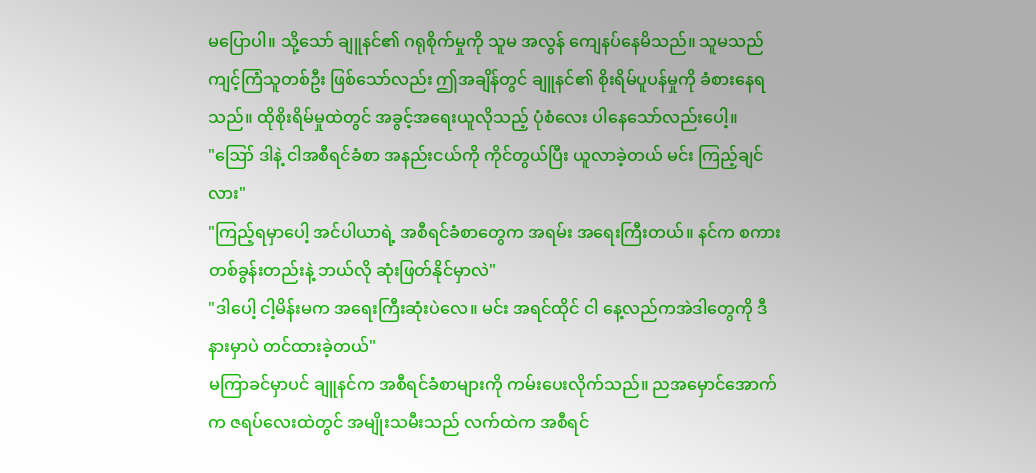မပြောပါ။ သို့သော် ချူနင်၏ ဂရုစိုက်မှုကို သူမ အလွန် ကျေနပ်နေမိသည်။ သူမသည် ကျင့်ကြံသူတစ်ဦး ဖြစ်သော်လည်း ဤအချိန်တွင် ချူနင်၏ စိုးရိမ်ပူပန်မှုကို ခံစားနေရသည်။ ထိုစိုးရိမ်မှုထဲတွင် အခွင့်အရေးယူလိုသည့် ပုံစံလေး ပါနေသော်လည်းပေါ့။
"ဪ ဒါနဲ့ ငါအစီရင်ခံစာ အနည်းငယ်ကို ကိုင်တွယ်ပြီး ယူလာခဲ့တယ် မင်း ကြည့်ချင်လား"
"ကြည့်ရမှာပေါ့ အင်ပါယာရဲ့ အစီရင်ခံစာတွေက အရမ်း အရေးကြီးတယ်။ နင်က စကားတစ်ခွန်းတည်းနဲ့ ဘယ်လို ဆုံးဖြတ်နိုင်မှာလဲ"
"ဒါပေါ့ ငါ့မိန်းမက အရေးကြီးဆုံးပဲလေ။ မင်း အရင်ထိုင် ငါ နေ့လည်ကအဲဒါတွေကို ဒီနားမှာပဲ တင်ထားခဲ့တယ်"
မကြာခင်မှာပင် ချူနင်က အစီရင်ခံစာများကို ကမ်းပေးလိုက်သည်။ ညအမှောင်အောက်က ဇရပ်လေးထဲတွင် အမျိုးသမီးသည် လက်ထဲက အစီရင်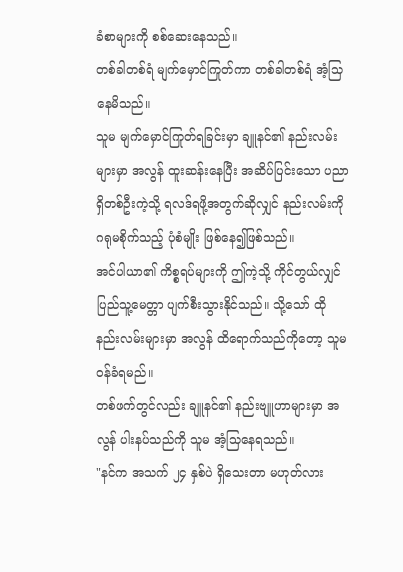ခံစာများကို စစ်ဆေးနေသည်။
တစ်ခါတစ်ရံ မျက်မှောင်ကြုတ်ကာ တစ်ခါတစ်ရံ အံ့သြနေမိသည်။
သူမ မျက်မှောင်ကြုတ်ရခြင်းမှာ ချူနင်၏ နည်းလမ်းများမှာ အလွန် ထူးဆန်းနေပြီး အဆိပ်ပြင်းသော ပညာရှိတစ်ဦးကဲ့သို့ ရလဒ်ရဖို့အတွက်ဆိုလျှင် နည်းလမ်းကို ဂရုမစိုက်သည့် ပုံစံမျိုး ဖြစ်နေ၍ဖြစ်သည်။
အင်ပါယာ၏ ကိစ္စရပ်များကို ဤကဲ့သို့ ကိုင်တွယ်လျှင် ပြည်သူ့မေတ္တာ ပျက်စီးသွားနိုင်သည်။ သို့သော် ထိုနည်းလမ်းများမှာ အလွန် ထိရောက်သည်ကိုတော့ သူမ ဝန်ခံရမည်။
တစ်ဖက်တွင်လည်း ချူနင်၏ နည်းဗျူဟာများမှာ အလွန် ပါးနပ်သည်ကို သူမ အံ့သြနေရသည်။
"နင်က အသက် ၂၄ နှစ်ပဲ ရှိသေးတာ မဟုတ်လား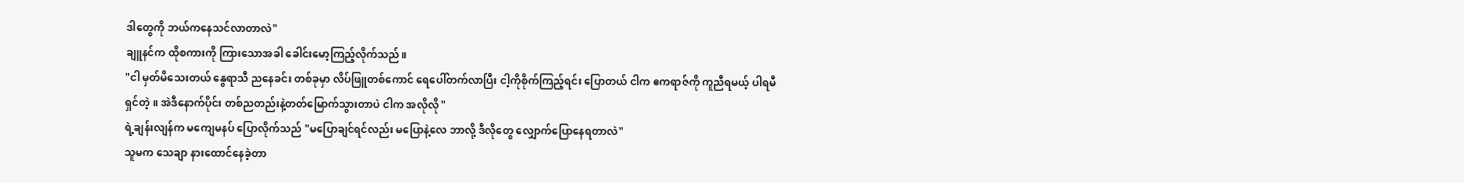ဒါတွေကို ဘယ်ကနေသင်လာတာလဲ"
ချူနင်က ထိုစကားကို ကြားသောအခါ ခေါင်းမော့ကြည့်လိုက်သည်။
"ငါ မှတ်မိသေးတယ် နွေရာသီ ညနေခင်း တစ်ခုမှာ လိပ်ဖြူတစ်ကောင် ရေပေါ်တက်လာပြီး ငါ့ကိုစိုက်ကြည့်ရင်း ပြောတယ် ငါက ဧကရာဇ်ကို ကူညီရမယ့် ပါရမီရှင်တဲ့။ အဲဒီနောက်ပိုင်း တစ်ညတည်းနဲ့တတ်မြောက်သွားတာပဲ ငါက အလိုလို "
ရဲ့ချန်းလျန်က မကျေမနပ် ပြောလိုက်သည် "မပြောချင်ရင်လည်း မပြောနဲ့လေ ဘာလို့ ဒီလိုတွေ လျှောက်ပြောနေရတာလဲ"
သူမက သေချာ နားထောင်နေခဲ့တာ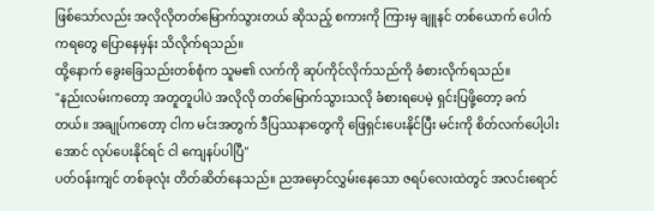ဖြစ်သော်လည်း အလိုလိုတတ်မြောက်သွားတယ် ဆိုသည့် စကားကို ကြားမှ ချူနင် တစ်ယောက် ပေါက်ကရတွေ ပြောနေမှန်း သိလိုက်ရသည်။
ထို့နောက် ခွေးခြေသည်းတစ်စုံက သူမ၏ လက်ကို ဆုပ်ကိုင်လိုက်သည်ကို ခံစားလိုက်ရသည်။
"နည်းလမ်းကတော့ အတူတူပါပဲ အလိုလို တတ်မြောက်သွားသလို ခံစားရပေမဲ့ ရှင်းပြဖို့တော့ ခက်တယ်။ အချုပ်ကတော့ ငါက မင်းအတွက် ဒီပြဿနာတွေကို ဖြေရှင်းပေးနိုင်ပြီး မင်းကို စိတ်လက်ပေါ့ပါးအောင် လုပ်ပေးနိုင်ရင် ငါ ကျေနပ်ပါပြီ"
ပတ်ဝန်းကျင် တစ်ခုလုံး တိတ်ဆိတ်နေသည်။ ညအမှောင်လွှမ်းနေသော ဇရပ်လေးထဲတွင် အလင်းရောင်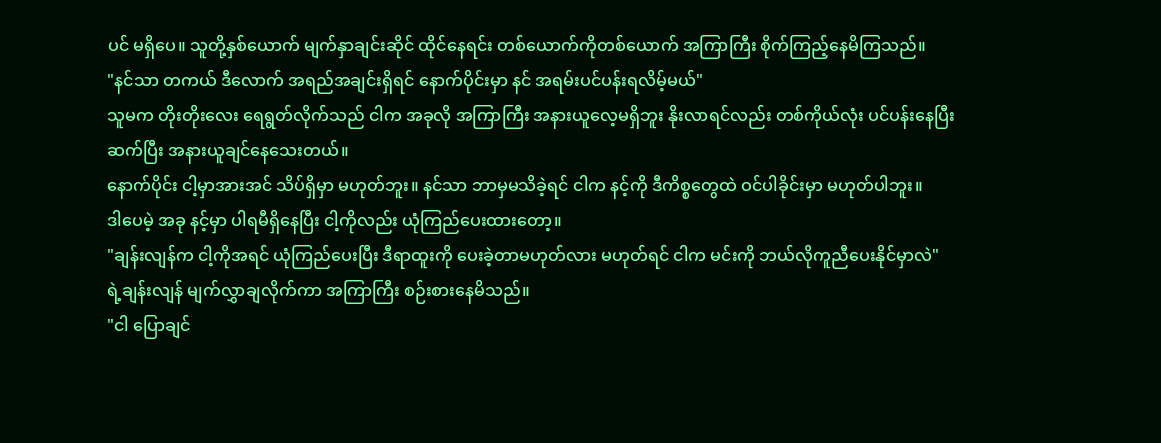ပင် မရှိပေ။ သူတို့နှစ်ယောက် မျက်နှာချင်းဆိုင် ထိုင်နေရင်း တစ်ယောက်ကိုတစ်ယောက် အကြာကြီး စိုက်ကြည့်နေမိကြသည်။
"နင်သာ တကယ် ဒီလောက် အရည်အချင်းရှိရင် နောက်ပိုင်းမှာ နင် အရမ်းပင်ပန်းရလိမ့်မယ်"
သူမက တိုးတိုးလေး ရေရွတ်လိုက်သည် ငါက အခုလို အကြာကြီး အနားယူလေ့မရှိဘူး နိုးလာရင်လည်း တစ်ကိုယ်လုံး ပင်ပန်းနေပြီး ဆက်ပြီး အနားယူချင်နေသေးတယ်။
နောက်ပိုင်း ငါ့မှာအားအင် သိပ်ရှိမှာ မဟုတ်ဘူး။ နင်သာ ဘာမှမသိခဲ့ရင် ငါက နင့်ကို ဒီကိစ္စတွေထဲ ဝင်ပါခိုင်းမှာ မဟုတ်ပါဘူး။
ဒါပေမဲ့ အခု နင့်မှာ ပါရမီရှိနေပြီး ငါ့ကိုလည်း ယုံကြည်ပေးထားတော့။
"ချန်းလျန်က ငါ့ကိုအရင် ယုံကြည်ပေးပြီး ဒီရာထူးကို ပေးခဲ့တာမဟုတ်လား မဟုတ်ရင် ငါက မင်းကို ဘယ်လိုကူညီပေးနိုင်မှာလဲ"
ရဲ့ချန်းလျန် မျက်လွှာချလိုက်ကာ အကြာကြီး စဉ်းစားနေမိသည်။
"ငါ ပြောချင်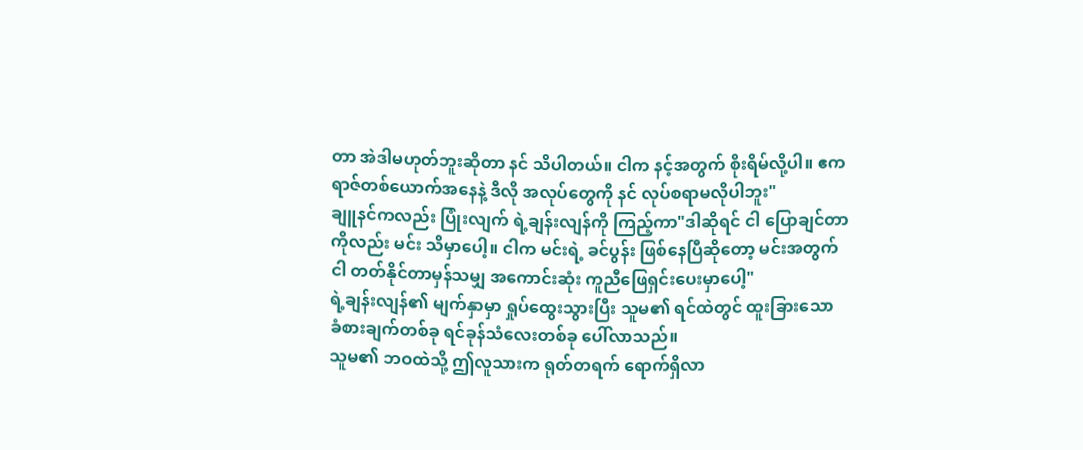တာ အဲဒါမဟုတ်ဘူးဆိုတာ နင် သိပါတယ်။ ငါက နင့်အတွက် စိုးရိမ်လို့ပါ။ ဧကရာဇ်တစ်ယောက်အနေနဲ့ ဒီလို အလုပ်တွေကို နင် လုပ်စရာမလိုပါဘူး"
ချူနင်ကလည်း ပြုံးလျက် ရဲ့ချန်းလျန်ကို ကြည့်ကာ"ဒါဆိုရင် ငါ ပြောချင်တာကိုလည်း မင်း သိမှာပေါ့။ ငါက မင်းရဲ့ ခင်ပွန်း ဖြစ်နေပြီဆိုတော့ မင်းအတွက် ငါ တတ်နိုင်တာမှန်သမျှ အကောင်းဆုံး ကူညီဖြေရှင်းပေးမှာပေါ့"
ရဲ့ချန်းလျန်၏ မျက်နှာမှာ ရှုပ်ထွေးသွားပြီး သူမ၏ ရင်ထဲတွင် ထူးခြားသော ခံစားချက်တစ်ခု ရင်ခုန်သံလေးတစ်ခု ပေါ်လာသည်။
သူမ၏ ဘဝထဲသို့ ဤလူသားက ရုတ်တရက် ရောက်ရှိလာ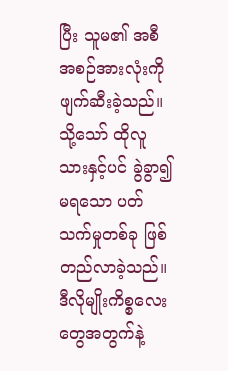ပြီး သူမ၏ အစီအစဉ်အားလုံးကို ဖျက်ဆီးခဲ့သည်။ သို့သော် ထိုလူသားနှင့်ပင် ခွဲခွာ၍မရသော ပတ်သက်မှုတစ်ခု ဖြစ်တည်လာခဲ့သည်။
ဒီလိုမျိုးကိစ္စလေးတွေအတွက်နဲ့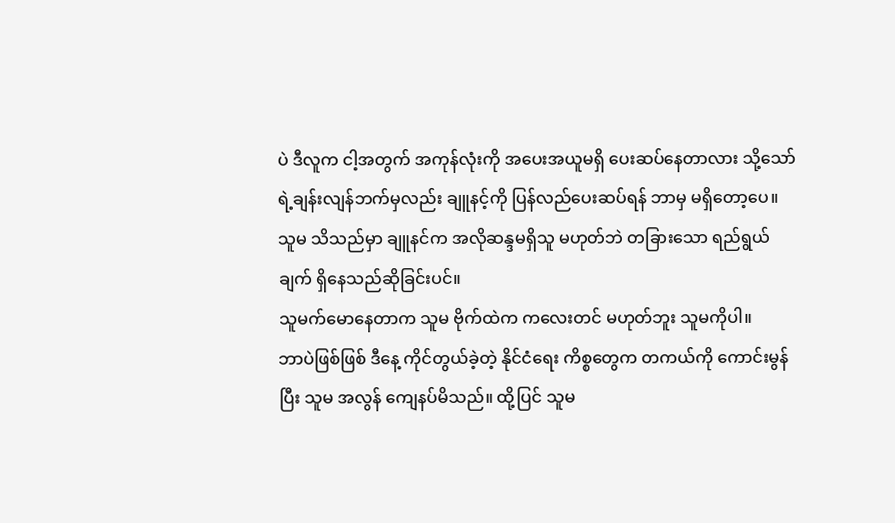ပဲ ဒီလူက ငါ့အတွက် အကုန်လုံးကို အပေးအယူမရှိ ပေးဆပ်နေတာလား သို့သော် ရဲ့ချန်းလျန်ဘက်မှလည်း ချူနင့်ကို ပြန်လည်ပေးဆပ်ရန် ဘာမှ မရှိတော့ပေ။ သူမ သိသည်မှာ ချူနင်က အလိုဆန္ဒမရှိသူ မဟုတ်ဘဲ တခြားသော ရည်ရွယ်ချက် ရှိနေသည်ဆိုခြင်းပင်။
သူမက်မောနေတာက သူမ ဗိုက်ထဲက ကလေးတင် မဟုတ်ဘူး သူမကိုပါ။
ဘာပဲဖြစ်ဖြစ် ဒီနေ့ ကိုင်တွယ်ခဲ့တဲ့ နိုင်ငံရေး ကိစ္စတွေက တကယ်ကို ကောင်းမွန်ပြီး သူမ အလွန် ကျေနပ်မိသည်။ ထို့ပြင် သူမ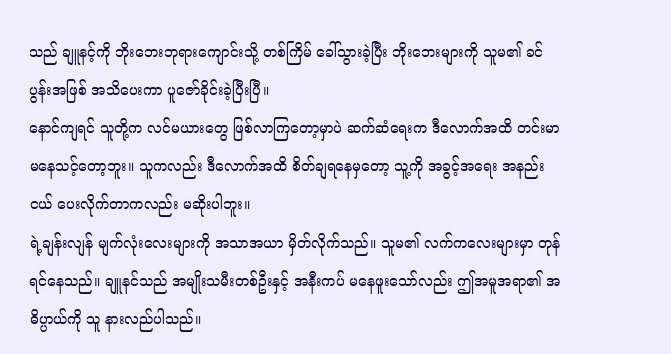သည် ချူနင့်ကို ဘိုးဘေးဘုရားကျောင်းသို့ တစ်ကြိမ် ခေါ်သွားခဲ့ပြီး ဘိုးဘေးများကို သူမ၏ ခင်ပွန်းအဖြစ် အသိပေးကာ ပူဇော်ခိုင်းခဲ့ပြီးပြီ။
နောင်ကျရင် သူတို့က လင်မယားတွေ ဖြစ်လာကြတော့မှာပဲ ဆက်ဆံရေးက ဒီလောက်အထိ တင်းမာမနေသင့်တော့ဘူး။ သူကလည်း ဒီလောက်အထိ စိတ်ချရနေမှတော့ သူ့ကို အခွင့်အရေး အနည်းငယ် ပေးလိုက်တာကလည်း မဆိုးပါဘူး။
ရဲ့ချန်းလျန် မျက်လုံးလေးများကို အသာအယာ မှိတ်လိုက်သည်။ သူမ၏ လက်ကလေးများမှာ တုန်ရင်နေသည်။ ချူနင်သည် အမျိုးသမီးတစ်ဦးနှင့် အနီးကပ် မနေဖူးသော်လည်း ဤအမူအရာ၏ အဓိပ္ပာယ်ကို သူ နားလည်ပါသည်။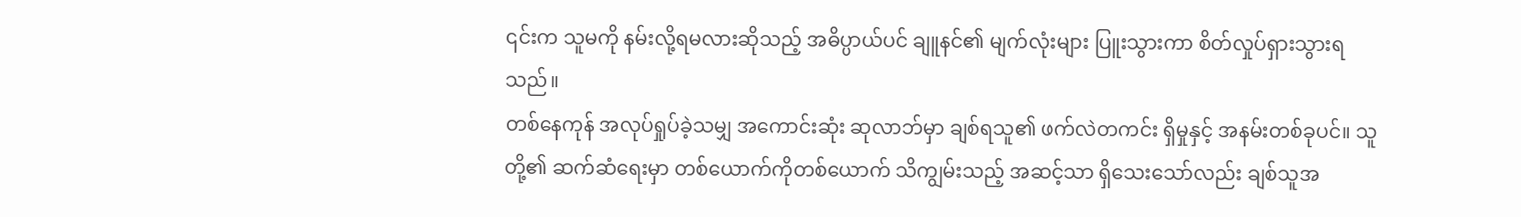၎င်းက သူမကို နမ်းလို့ရမလားဆိုသည့် အဓိပ္ပာယ်ပင် ချူနင်၏ မျက်လုံးများ ပြူးသွားကာ စိတ်လှုပ်ရှားသွားရသည်။
တစ်နေကုန် အလုပ်ရှုပ်ခဲ့သမျှ အကောင်းဆုံး ဆုလာဘ်မှာ ချစ်ရသူ၏ ဖက်လဲတကင်း ရှိမှုနှင့် အနမ်းတစ်ခုပင်။ သူတို့၏ ဆက်ဆံရေးမှာ တစ်ယောက်ကိုတစ်ယောက် သိကျွမ်းသည့် အဆင့်သာ ရှိသေးသော်လည်း ချစ်သူအ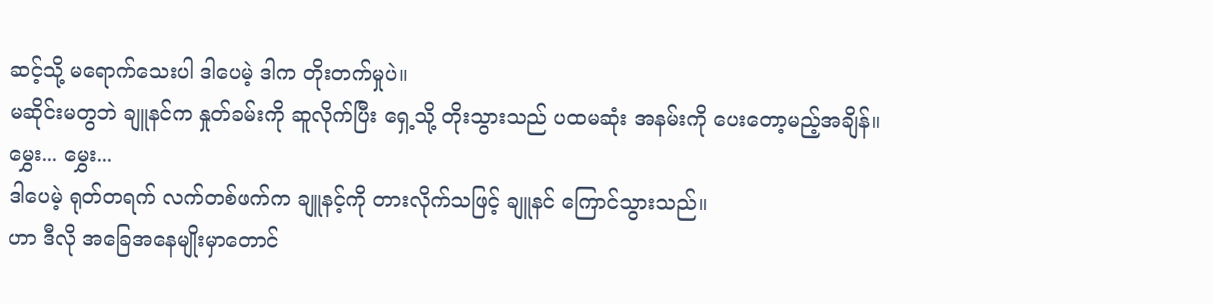ဆင့်သို့ မရောက်သေးပါ ဒါပေမဲ့ ဒါက တိုးတက်မှုပဲ။
မဆိုင်းမတွဘဲ ချူနင်က နှုတ်ခမ်းကို ဆူလိုက်ပြီး ရှေ့သို့ တိုးသွားသည် ပထမဆုံး အနမ်းကို ပေးတော့မည့်အချိန်။
မွှေး... မွှေး...
ဒါပေမဲ့ ရုတ်တရက် လက်တစ်ဖက်က ချူနင့်ကို တားလိုက်သဖြင့် ချူနင် ကြောင်သွားသည်။
ဟာ ဒီလို အခြေအနေမျိုးမှာတောင်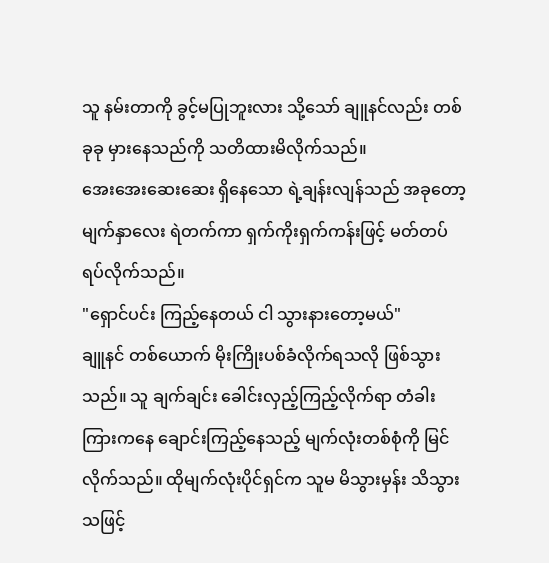သူ နမ်းတာကို ခွင့်မပြုဘူးလား သို့သော် ချူနင်လည်း တစ်ခုခု မှားနေသည်ကို သတိထားမိလိုက်သည်။
အေးအေးဆေးဆေး ရှိနေသော ရဲ့ချန်းလျန်သည် အခုတော့ မျက်နှာလေး ရဲတက်ကာ ရှက်ကိုးရှက်ကန်းဖြင့် မတ်တပ်ရပ်လိုက်သည်။
"ရှောင်ပင်း ကြည့်နေတယ် ငါ သွားနားတော့မယ်"
ချူနင် တစ်ယောက် မိုးကြိုးပစ်ခံလိုက်ရသလို ဖြစ်သွားသည်။ သူ ချက်ချင်း ခေါင်းလှည့်ကြည့်လိုက်ရာ တံခါးကြားကနေ ချောင်းကြည့်နေသည့် မျက်လုံးတစ်စုံကို မြင်လိုက်သည်။ ထိုမျက်လုံးပိုင်ရှင်က သူမ မိသွားမှန်း သိသွားသဖြင့်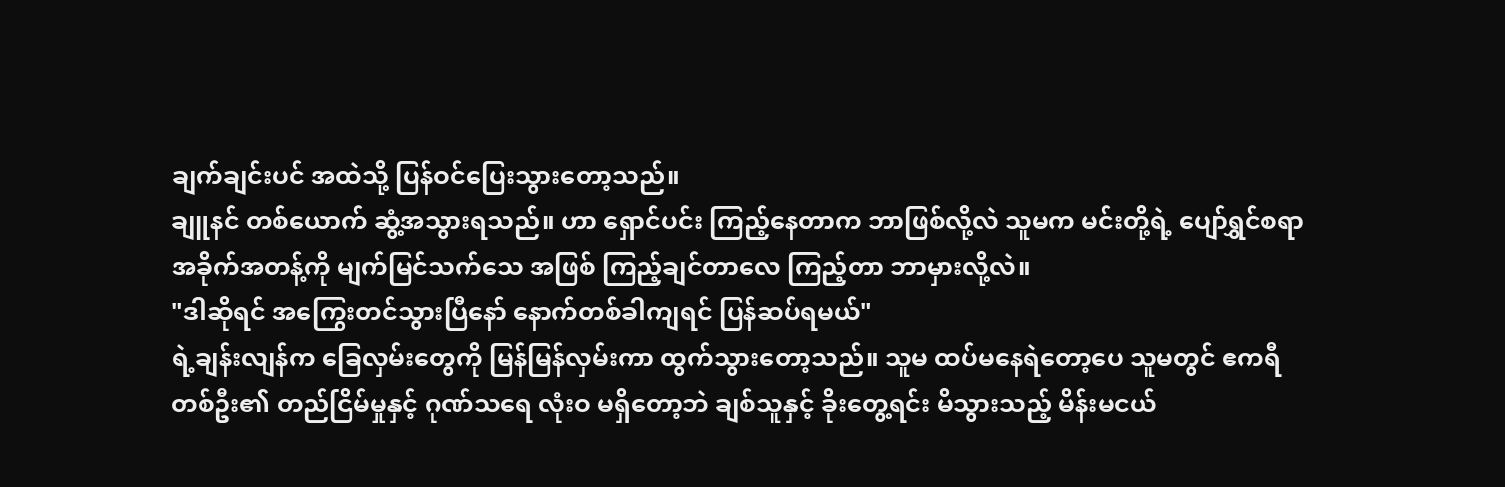ချက်ချင်းပင် အထဲသို့ ပြန်ဝင်ပြေးသွားတော့သည်။
ချူနင် တစ်ယောက် ဆွံ့အသွားရသည်။ ဟာ ရှောင်ပင်း ကြည့်နေတာက ဘာဖြစ်လို့လဲ သူမက မင်းတို့ရဲ့ ပျော်ရွှင်စရာ အခိုက်အတန့်ကို မျက်မြင်သက်သေ အဖြစ် ကြည့်ချင်တာလေ ကြည့်တာ ဘာမှားလို့လဲ။
"ဒါဆိုရင် အကြွေးတင်သွားပြီနော် နောက်တစ်ခါကျရင် ပြန်ဆပ်ရမယ်"
ရဲ့ချန်းလျန်က ခြေလှမ်းတွေကို မြန်မြန်လှမ်းကာ ထွက်သွားတော့သည်။ သူမ ထပ်မနေရဲတော့ပေ သူမတွင် ဧကရီတစ်ဦး၏ တည်ငြိမ်မှုနှင့် ဂုဏ်သရေ လုံးဝ မရှိတော့ဘဲ ချစ်သူနှင့် ခိုးတွေ့ရင်း မိသွားသည့် မိန်းမငယ်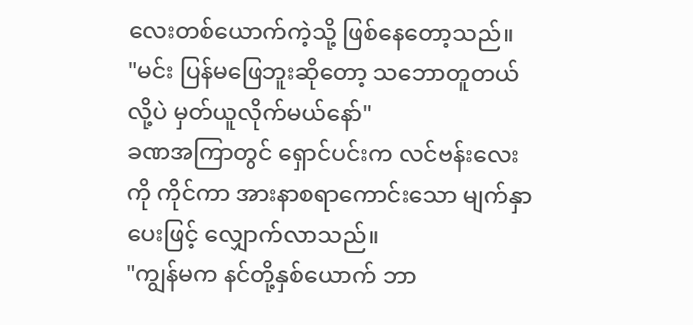လေးတစ်ယောက်ကဲ့သို့ ဖြစ်နေတော့သည်။
"မင်း ပြန်မဖြေဘူးဆိုတော့ သဘောတူတယ်လို့ပဲ မှတ်ယူလိုက်မယ်နော်"
ခဏအကြာတွင် ရှောင်ပင်းက လင်ဗန်းလေးကို ကိုင်ကာ အားနာစရာကောင်းသော မျက်နှာပေးဖြင့် လျှောက်လာသည်။
"ကျွန်မက နင်တို့နှစ်ယောက် ဘာ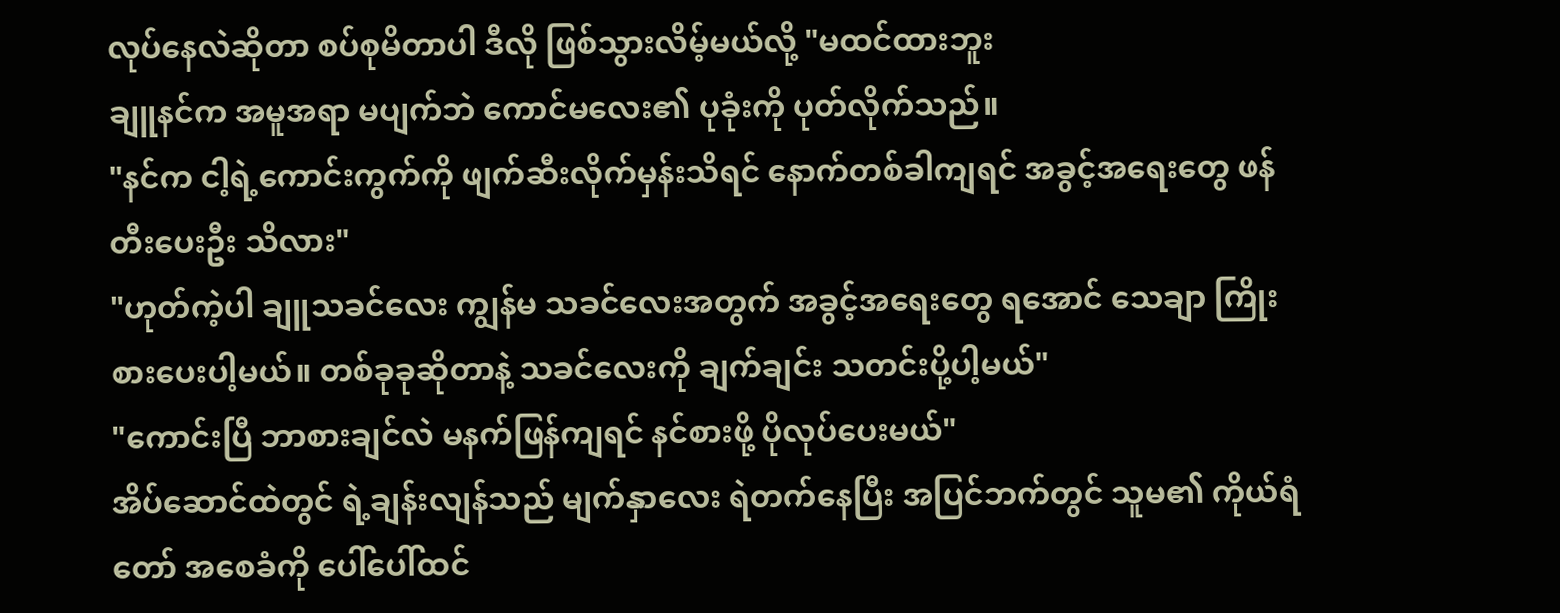လုပ်နေလဲဆိုတာ စပ်စုမိတာပါ ဒီလို ဖြစ်သွားလိမ့်မယ်လို့ "မထင်ထားဘူး
ချူနင်က အမူအရာ မပျက်ဘဲ ကောင်မလေး၏ ပုခုံးကို ပုတ်လိုက်သည်။
"နင်က ငါ့ရဲ့ကောင်းကွက်ကို ဖျက်ဆီးလိုက်မှန်းသိရင် နောက်တစ်ခါကျရင် အခွင့်အရေးတွေ ဖန်တီးပေးဦး သိလား"
"ဟုတ်ကဲ့ပါ ချူသခင်လေး ကျွန်မ သခင်လေးအတွက် အခွင့်အရေးတွေ ရအောင် သေချာ ကြိုးစားပေးပါ့မယ်။ တစ်ခုခုဆိုတာနဲ့ သခင်လေးကို ချက်ချင်း သတင်းပို့ပါ့မယ်"
"ကောင်းပြီ ဘာစားချင်လဲ မနက်ဖြန်ကျရင် နင်စားဖို့ ပိုလုပ်ပေးမယ်"
အိပ်ဆောင်ထဲတွင် ရဲ့ချန်းလျန်သည် မျက်နှာလေး ရဲတက်နေပြီး အပြင်ဘက်တွင် သူမ၏ ကိုယ်ရံတော် အစေခံကို ပေါ်ပေါ်ထင်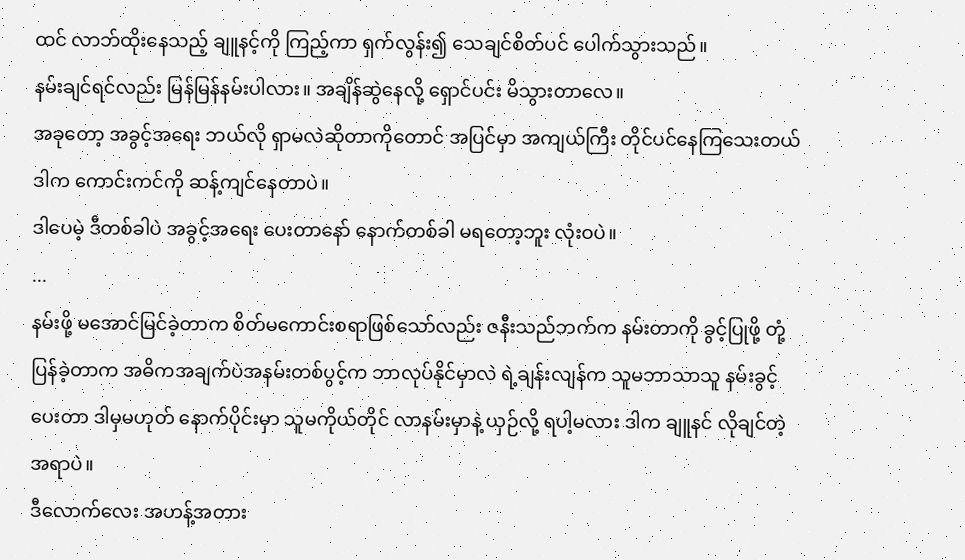ထင် လာဘ်ထိုးနေသည့် ချူနင့်ကို ကြည့်ကာ ရှက်လွန်း၍ သေချင်စိတ်ပင် ပေါက်သွားသည်။
နမ်းချင်ရင်လည်း မြန်မြန်နမ်းပါလား။ အချိန်ဆွဲနေလို့ ရှောင်ပင်း မိသွားတာလေ။
အခုတော့ အခွင့်အရေး ဘယ်လို ရှာမလဲဆိုတာကိုတောင် အပြင်မှာ အကျယ်ကြီး တိုင်ပင်နေကြသေးတယ် ဒါက ကောင်းကင်ကို ဆန့်ကျင်နေတာပဲ။
ဒါပေမဲ့ ဒီတစ်ခါပဲ အခွင့်အရေး ပေးတာနော် နောက်တစ်ခါ မရတော့ဘူး လုံးဝပဲ။
...
နမ်းဖို့ မအောင်မြင်ခဲ့တာက စိတ်မကောင်းစရာဖြစ်သော်လည်း ဇနီးသည်ဘက်က နမ်းတာကို ခွင့်ပြုဖို့ တုံ့ပြန်ခဲ့တာက အဓိကအချက်ပဲအနမ်းတစ်ပွင့်က ဘာလုပ်နိုင်မှာလဲ ရဲ့ချန်းလျန်က သူမဘာသာသူ နမ်းခွင့်ပေးတာ ဒါမှမဟုတ် နောက်ပိုင်းမှာ သူမကိုယ်တိုင် လာနမ်းမှာနဲ့ ယှဉ်လို့ ရပါ့မလား ဒါက ချူနင် လိုချင်တဲ့အရာပဲ။
ဒီလောက်လေး အဟန့်အတား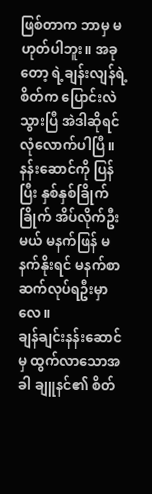ဖြစ်တာက ဘာမှ မဟုတ်ပါဘူး။ အခုတော့ ရဲ့ချန်းလျန်ရဲ့ စိတ်က ပြောင်းလဲသွားပြီ အဲဒါဆိုရင် လုံလောက်ပါပြီ။ နန်းဆောင်ကို ပြန်ပြီး နှစ်နှစ်ခြိုက်ခြိုက် အိပ်လိုက်ဦးမယ် မနက်ဖြန် မနက်နိုးရင် မနက်စာ ဆက်လုပ်ရဦးမှာလေ။
ချန်ချင်းနန်းဆောင်မှ ထွက်လာသောအခါ ချူနင်၏ စိတ်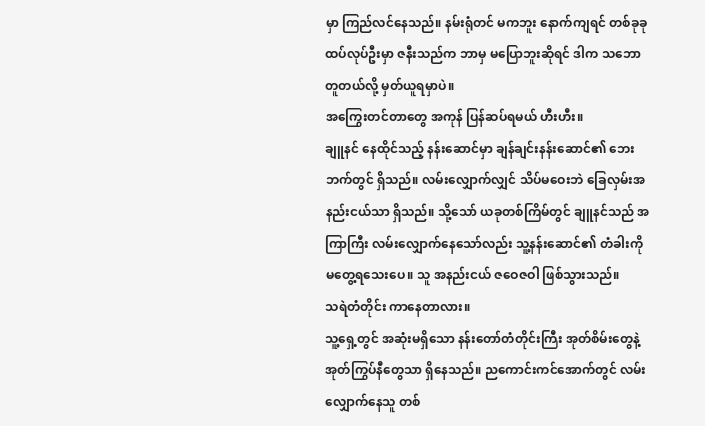မှာ ကြည်လင်နေသည်။ နမ်းရုံတင် မကဘူး နောက်ကျရင် တစ်ခုခု ထပ်လုပ်ဦးမှာ ဇနီးသည်က ဘာမှ မပြောဘူးဆိုရင် ဒါက သဘောတူတယ်လို့ မှတ်ယူရမှာပဲ။
အကြွေးတင်တာတွေ အကုန် ပြန်ဆပ်ရမယ် ဟီးဟီး။
ချူနင် နေထိုင်သည့် နန်းဆောင်မှာ ချန်ချင်းနန်းဆောင်၏ ဘေးဘက်တွင် ရှိသည်။ လမ်းလျှောက်လျှင် သိပ်မဝေးဘဲ ခြေလှမ်းအနည်းငယ်သာ ရှိသည်။ သို့သော် ယခုတစ်ကြိမ်တွင် ချူနင်သည် အကြာကြီး လမ်းလျှောက်နေသော်လည်း သူ့နန်းဆောင်၏ တံခါးကို မတွေ့ရသေးပေ။ သူ အနည်းငယ် ဇဝေဇဝါ ဖြစ်သွားသည်။
သရဲတံတိုင်း ကာနေတာလား။
သူ့ရှေ့တွင် အဆုံးမရှိသော နန်းတော်တံတိုင်းကြီး အုတ်စိမ်းတွေနဲ့ အုတ်ကြွပ်နီတွေသာ ရှိနေသည်။ ညကောင်းကင်အောက်တွင် လမ်းလျှောက်နေသူ တစ်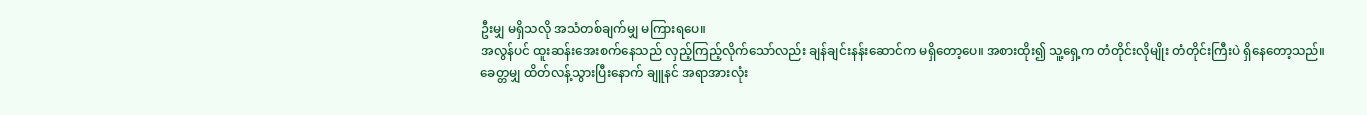ဦးမျှ မရှိသလို အသံတစ်ချက်မျှ မကြားရပေ။
အလွန်ပင် ထူးဆန်းအေးစက်နေသည် လှည့်ကြည့်လိုက်သော်လည်း ချန်ချင်းနန်းဆောင်က မရှိတော့ပေ။ အစားထိုး၍ သူ့ရှေ့က တံတိုင်းလိုမျိုး တံတိုင်းကြီးပဲ ရှိနေတော့သည်။
ခေတ္တမျှ ထိတ်လန့်သွားပြီးနောက် ချူနင် အရာအားလုံး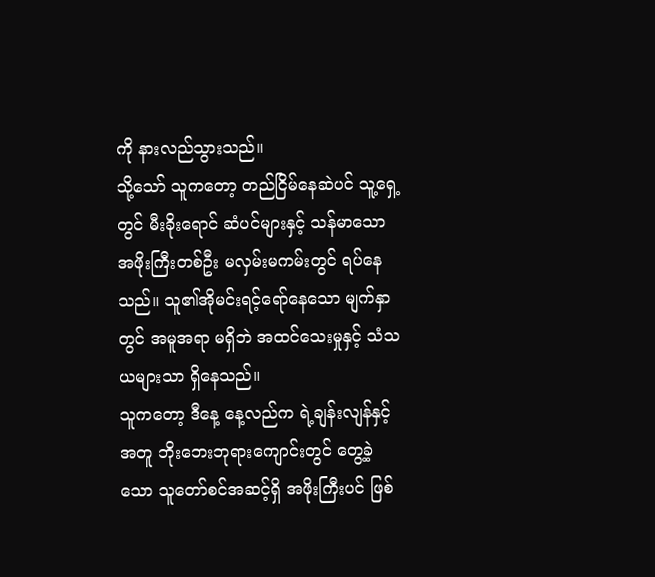ကို နားလည်သွားသည်။
သို့သော် သူကတော့ တည်ငြိမ်နေဆဲပင် သူ့ရှေ့တွင် မီးခိုးရောင် ဆံပင်များနှင့် သန်မာသော အဖိုးကြီးတစ်ဦး မလှမ်းမကမ်းတွင် ရပ်နေသည်။ သူ၏အိုမင်းရင့်ရော်နေသော မျက်နှာတွင် အမူအရာ မရှိဘဲ အထင်သေးမှုနှင့် သံသယများသာ ရှိနေသည်။
သူကတော့ ဒီနေ့ နေ့လည်က ရဲ့ချန်းလျန်နှင့်အတူ ဘိုးဘေးဘုရားကျောင်းတွင် တွေ့ခဲ့သော သူတော်စင်အဆင့်ရှိ အဖိုးကြီးပင် ဖြစ်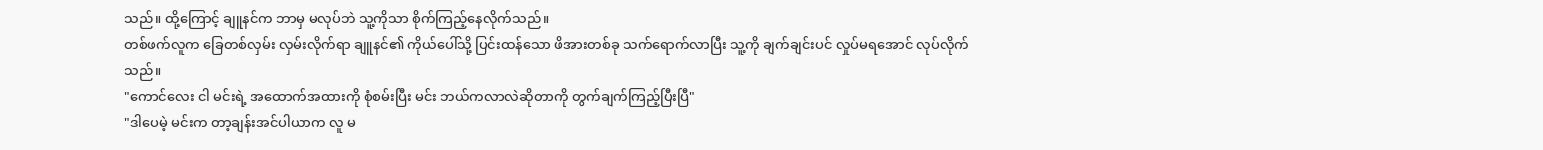သည်။ ထို့ကြောင့် ချူနင်က ဘာမှ မလုပ်ဘဲ သူ့ကိုသာ စိုက်ကြည့်နေလိုက်သည်။
တစ်ဖက်လူက ခြေတစ်လှမ်း လှမ်းလိုက်ရာ ချူနင်၏ ကိုယ်ပေါ်သို့ ပြင်းထန်သော ဖိအားတစ်ခု သက်ရောက်လာပြီး သူ့ကို ချက်ချင်းပင် လှုပ်မရအောင် လုပ်လိုက်သည်။
"ကောင်လေး ငါ မင်းရဲ့ အထောက်အထားကို စုံစမ်းပြီး မင်း ဘယ်ကလာလဲဆိုတာကို တွက်ချက်ကြည့်ပြီးပြီ"
"ဒါပေမဲ့ မင်းက တာ့ချန်းအင်ပါယာက လူ မ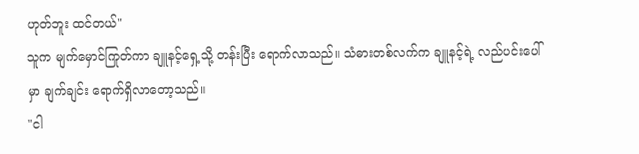ဟုတ်ဘူး ထင်တယ်"
သူက မျက်မှောင်ကြုတ်ကာ ချူနင့်ရှေ့သို့ တန်းပြီး ရောက်လာသည်။ သံဓားတစ်လက်က ချူနင့်ရဲ့ လည်ပင်းပေါ်မှာ ချက်ချင်း ရောက်ရှိလာတော့သည်။
"ငါ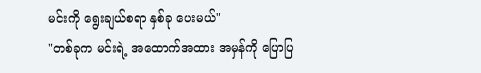မင်းကို ရွေးချယ်စရာ နှစ်ခု ပေးမယ်"
"တစ်ခုက မင်းရဲ့ အထောက်အထား အမှန်ကို ပြောပြ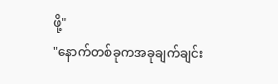ဖို့"
"နောက်တစ်ခုကအခုချက်ချင်း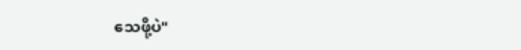သေဖို့ပဲ"